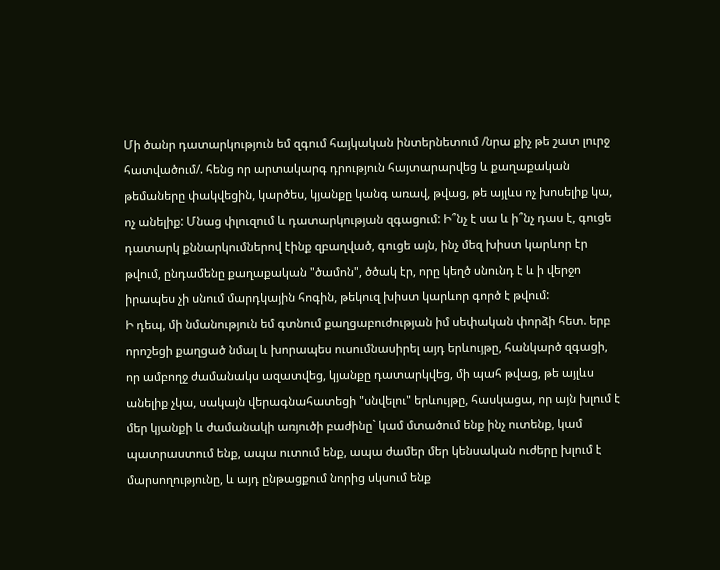Մի ծանր դատարկություն եմ զգում հայկական ինտերնետում /նրա քիչ թե շատ լուրջ հատվածում/. հենց որ արտակարգ դրություն հայտարարվեց և քաղաքական թեմաները փակվեցին, կարծես, կյանքը կանգ առավ, թվաց, թե այլևս ոչ խոսելիք կա, ոչ անելիք: Մնաց փլուզում և դատարկության զգացում: Ի՞նչ է սա և ի՞նչ դաս է, գուցե դատարկ քննարկումներով էինք զբաղված, գուցե այն, ինչ մեզ խիստ կարևոր էր թվում, ընդամենը քաղաքական "ծամոն", ծծակ էր, որը կեղծ սնունդ է և ի վերջո իրապես չի սնում մարդկային հոգին, թեկուզ խիստ կարևոր գործ է թվում:
Ի դեպ, մի նմանություն եմ գտնում քաղցաբուժության իմ սեփական փորձի հետ. երբ որոշեցի քաղցած նմալ և խորապես ուսումնասիրել այդ երևույթը, հանկարծ զգացի, որ ամբողջ ժամանակս ազատվեց, կյանքը դատարկվեց, մի պահ թվաց, թե այլևս անելիք չկա, սակայն վերագնահատեցի "սնվելու" երևույթը, հասկացա, որ այն խլում է մեր կյանքի և ժամանակի առյուծի բաժինը` կամ մտածում ենք ինչ ուտենք, կամ պատրաստում ենք, ապա ուտում ենք, ապա ժամեր մեր կենսական ուժերը խլում է մարսողությունը, և այդ ընթացքում նորից սկսում ենք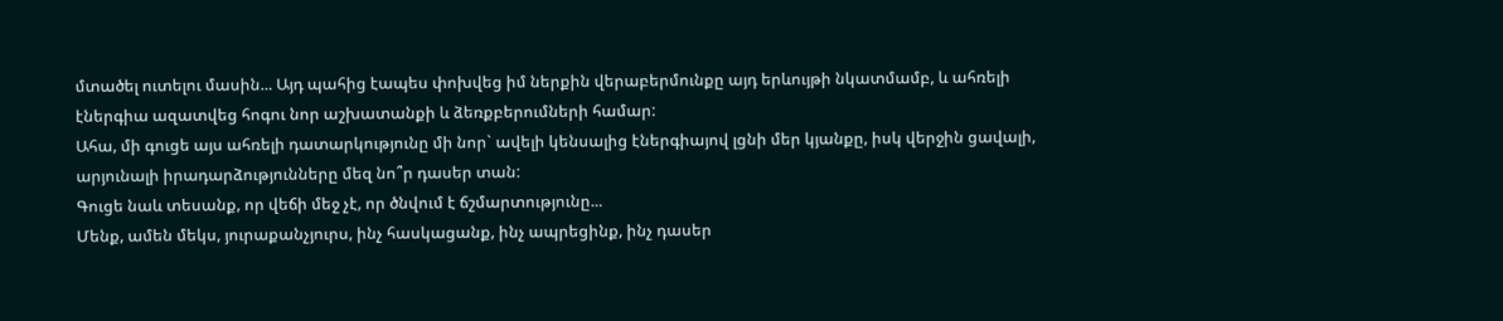մտածել ուտելու մասին... Այդ պահից էապես փոխվեց իմ ներքին վերաբերմունքը այդ երևույթի նկատմամբ, և ահռելի էներգիա ազատվեց հոգու նոր աշխատանքի և ձեռքբերումների համար:
Ահա, մի գուցե այս ահռելի դատարկությունը մի նոր` ավելի կենսալից էներգիայով լցնի մեր կյանքը, իսկ վերջին ցավալի, արյունալի իրադարձությունները մեզ նո՞ր դասեր տան:
Գուցե նաև տեսանք, որ վեճի մեջ չէ, որ ծնվում է ճշմարտությունը...
Մենք, ամեն մեկս, յուրաքանչյուրս, ինչ հասկացանք, ինչ ապրեցինք, ինչ դասեր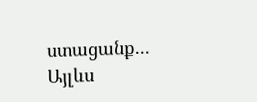ստացանք...
Այլևս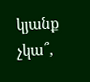կյանք չկա՞,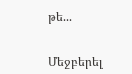թե...


Մեջբերել